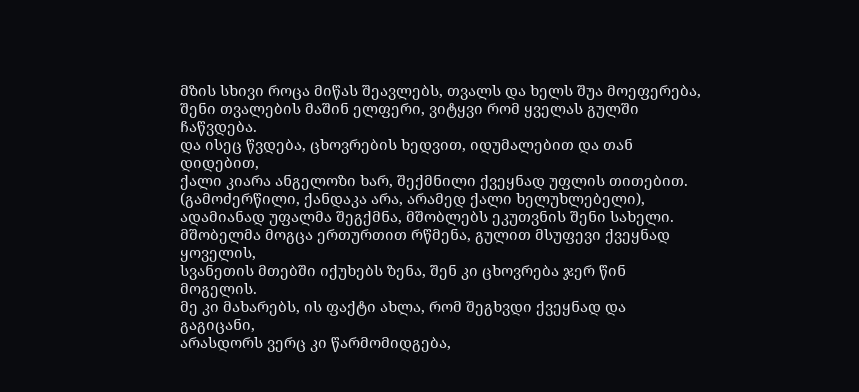მზის სხივი როცა მიწას შეავლებს, თვალს და ხელს შუა მოეფერება,
შენი თვალების მაშინ ელფერი, ვიტყვი რომ ყველას გულში ჩაწვდება.
და ისეც წვდება, ცხოვრების ხედვით, იდუმალებით და თან დიდებით,
ქალი კიარა ანგელოზი ხარ, შექმნილი ქვეყნად უფლის თითებით.
(გამოძერწილი, ქანდაკა არა, არამედ ქალი ხელუხლებელი),
ადამიანად უფალმა შეგქმნა, მშობლებს ეკუთვნის შენი სახელი.
მშობელმა მოგცა ერთურთით რწმენა, გულით მსუფევი ქვეყნად ყოველის,
სვანეთის მთებში იქუხებს ზენა, შენ კი ცხოვრება ჯერ წინ მოგელის.
მე კი მახარებს, ის ფაქტი ახლა, რომ შეგხვდი ქვეყნად და გაგიცანი,
არასდორს ვერც კი წარმომიდგება,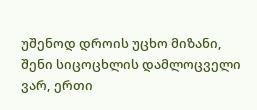უშენოდ დროის უცხო მიზანი,
შენი სიცოცხლის დამლოცველი ვარ, ერთი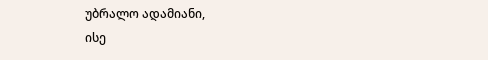უბრალო ადამიანი,
ისე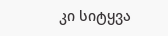კი სიტყვა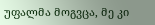უფალმა მოგვცა, მე კი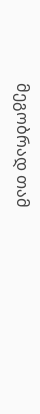მეგობრად თამ